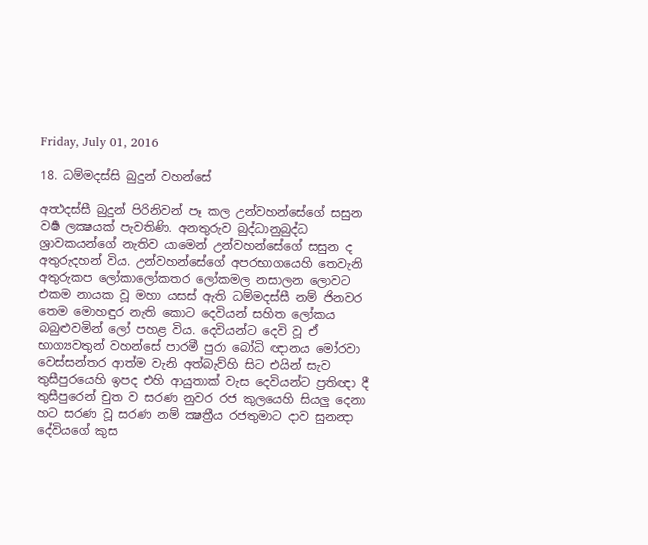Friday, July 01, 2016

18. ධම්මදස්සි බුදුන් වහන්සේ

අත්‍ථදස්සී බුදුන් පිරිනිවන් පෑ කල උන්වහන්සේගේ සසුන වර්‍ෂ ලක්‍ෂයක් පැවතිණි. අනතුරුව බුද්ධානුබුද්ධ ශ්‍රාවකයන්ගේ නැතිව යාමෙන් උන්වහන්සේගේ සසුන ද අතුරුදහන් විය. උන්වහන්සේගේ අපරභාගයෙහි තෙවැනි අතුරුකප ලෝකාලෝකතර ලෝකමල නසාලන ලොවට එකම නායක වූ මහා යසස් ඇති ධම්මදස්සී නම් ජිනවර තෙම මොහඳුර නැති කොට දෙවියන් සහිත ලෝකය බබුළුවමින් ලෝ පහළ විය. දෙවියන්ට දෙවි වූ ඒ භාග්‍යවතුන් වහන්සේ පාරමී පුරා බෝධි ඥානය මෝරවා වෙස්සන්තර ආත්ම වැනි අත්බැව්හි සිට එයින් සැව තුසීපුරයෙහි ඉපද එහි ආයුතාක් වැස දෙවියන්ට ප්‍රතිඥා දී තුසීපුරෙන් චුත ව සරණ නුවර රජ කුලයෙහි සියලු දෙනා හට සරණ වූ සරණ නම් ක්‍ෂත්‍රීය රජතුමාට දාව සුනන්‍දා දේවියගේ කුස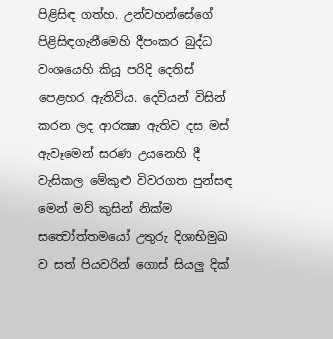පිළිසිඳ ගත්හ. උන්වහන්සේගේ පිළිසිඳගැනීමෙහි දීපංකර බුද්ධ වංශයෙහි කියූ පරිදි දෙතිස් පෙළහර ඇතිවිය. දෙවියන් විසින් කරන ලද ආරක්‍ෂා ඇතිව දස මස් ඇවෑමෙන් සරණ උයනෙහි දී වැසිකල මේකුළු විවරගත පුන්සඳ මෙන් මව් කුසින් නික්ම සත්‍වෝත්තමයෝ උතුරු දිශාභිමුඛ ව සත් පියවරින් ගොස් සියලු දික්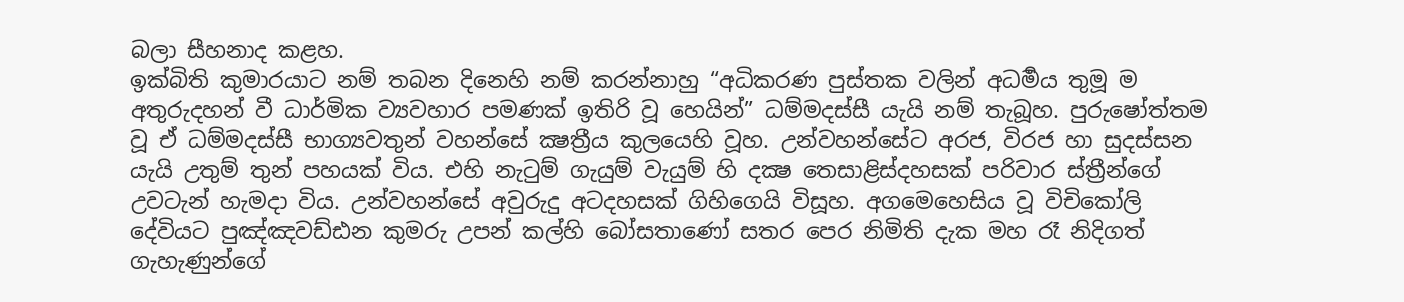බලා සීහනාද කළහ.
ඉක්බිති කුමාරයාට නම් තබන දිනෙහි නම් කරන්නාහු “අධිකරණ පුස්තක වලින් අධර්‍මය තුමූ ම අතුරුදහන් වී ධාර්මික ව්‍යවහාර පමණක් ඉතිරි වූ හෙයින්” ධම්මදස්සී යැයි නම් තැබූහ. පුරුෂෝත්තම වූ ඒ ධම්මදස්සී භාග්‍යවතුන් වහන්සේ ක්‍ෂත්‍රීය කුලයෙහි වූහ. උන්වහන්සේට අරජ, විරජ හා සුදස්සන යැයි උතුම් තුන් පහයක් විය. එහි නැටුම් ගැයුම් වැයුම් හි දක්‍ෂ තෙසාළිස්දහසක් පරිවාර ස්ත්‍රීන්ගේ උවටැන් හැමදා විය. උන්වහන්සේ අවුරුදු අටදහසක් ගිහිගෙයි විසූහ. අගමෙහෙසිය වූ විචිකෝලි දේවියට පුඤ්ඤවඩ්ඪන කුමරු උපන් කල්හි බෝසතාණෝ සතර පෙර නිමිති දැක මහ රෑ නිදිගත් ගැහැණුන්ගේ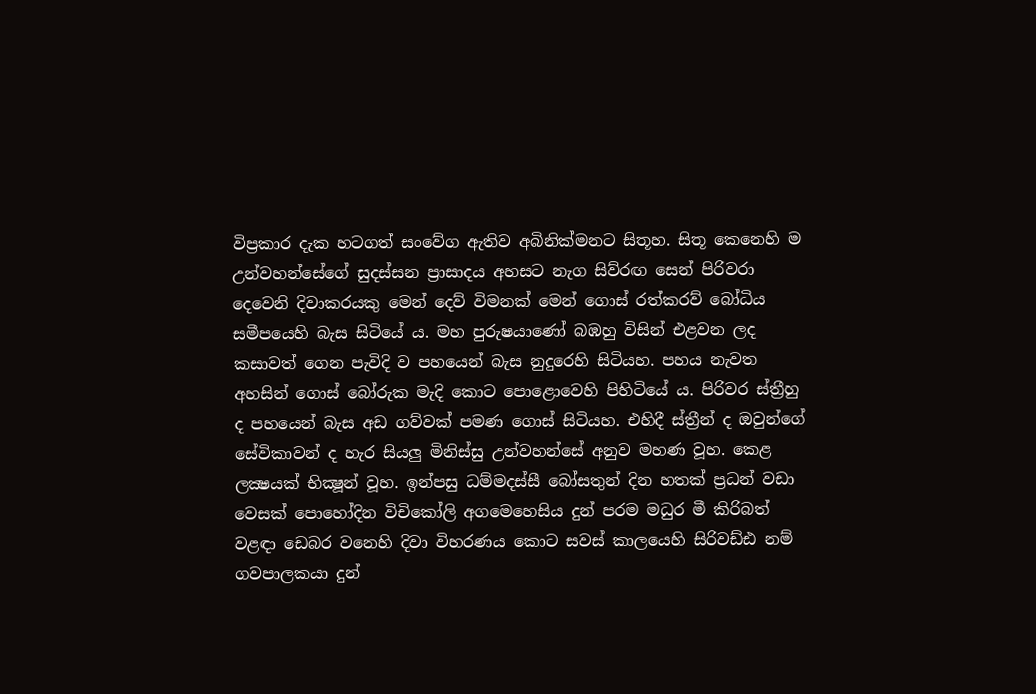විප්‍රකාර දැක හටගත් සංවේග ඇතිව අබිනික්මනට සිතූහ. සිතූ කෙනෙහි ම උන්වහන්සේගේ සුදස්සන ප්‍රාසාදය අහසට නැග සිව්රඟ සෙන් පිරිවරා දෙවෙනි දිවාකරයකු මෙන් දෙව් විමනක් මෙන් ගොස් රත්කරව් බෝධිය සමීපයෙහි බැස සිටියේ ය. මහ පුරුෂයාණෝ බඹහු විසින් එළවන ලද කසාවත් ගෙන පැවිදි ව පහයෙන් බැස නුදුරෙහි සිටියහ. පහය නැවත අහසින් ගොස් බෝරුක මැදි කොට පොළොවෙහි පිහිටියේ ය. පිරිවර ස්ත්‍රීහු ද පහයෙන් බැස අඩ ගව්වක් පමණ ගොස් සිටියහ. එහිදී ස්ත්‍රීන් ද ඔවුන්ගේ සේවිකාවන් ද හැර සියලු මිනිස්සු උන්වහන්සේ අනුව මහණ වූහ. කෙළ ලක්‍ෂයක් භික්‍ෂූන් වූහ. ඉන්පසු ධම්මදස්සී බෝසතුන් දින හතක් ප්‍රධන් වඩා වෙසක් පොහෝදින විචිකෝලි අගමෙහෙසිය දුන් පරම මධුර මී කිරිබත් වළඳා ඩෙබර වනෙහි දිවා විහරණය කොට සවස් කාලයෙහි සිරිවඩ්ඪ නම් ගවපාලකයා දුන්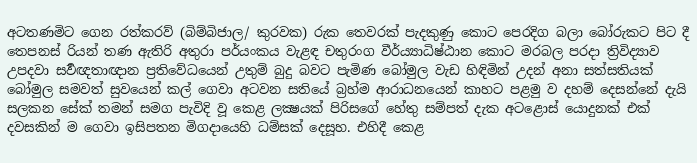අටතණමිට ගෙන රත්කරව් (බිම්බිජාල/ කුරවක) රුක තෙවරක් පැදකුණු කොට පෙරදිග බලා බෝරුකට පිට දී තෙපනස් රියන් තණ ඇතිරි අතුරා පර්යංකය වැළඳ චතුරංග වීර්ය්‍යාධිෂ්ඨාන කොට මරබල පරදා ත්‍රිවිද්‍යාව උපදවා සර්‍වඥතාඥාන ප්‍රතිවේධයෙන් උතුම් බුදු බවට පැමිණ බෝමුල වැඩ හිඳිමින් උදන් අනා සත්සතියක් බෝමුල සමවත් සුවයෙන් කල් ගෙවා අටවන සතියේ බ්‍රහ්ම ආරාධනයෙන් කාහට පළමු ව දහම් දෙසන්නේ දැයි සලකන සේක් තමන් සමග පැවිදි වූ කෙළ ලක්‍ෂයක් පිරිසගේ හේතු සම්පත් දැක අටළොස් යොදුනක් එක් දවසකින් ම ගෙවා ඉසිපතන මිගදායෙහි ධම්සක් දෙසූහ. එහිදී කෙළ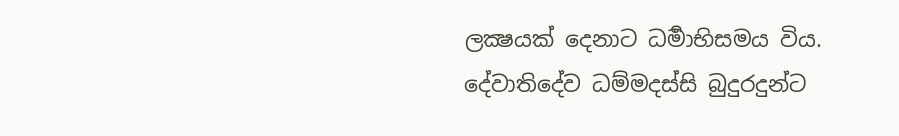ලක්‍ෂයක් දෙනාට ධර්‍මාභිසමය විය.
දේවාතිදේව ධම්මදස්සි බුදුරදුන්ට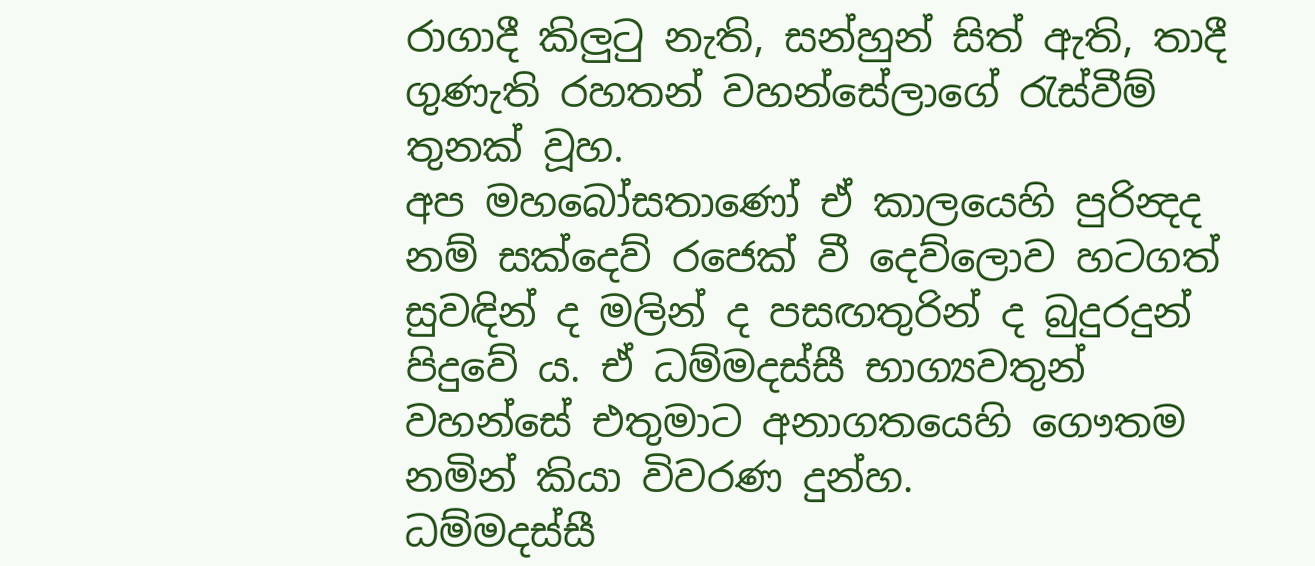රාගාදී කිලුටු නැති, සන්හුන් සිත් ඇති, තාදී ගුණැති රහතන් වහන්සේලාගේ රැස්වීම් තුනක් වූහ.
අප මහබෝසතාණෝ ඒ කාලයෙහි පුරින්‍දද නම් සක්දෙව් රජෙක් වී දෙව්ලොව හටගත් සුවඳින් ද මලින් ද පසඟතුරින් ද බුදුරදුන් පිදුවේ ය. ඒ ධම්මදස්සී භාග්‍යවතුන් වහන්සේ එතුමාට අනාගතයෙහි ගෞතම නමින් කියා විවරණ දුන්හ.
ධම්මදස්සී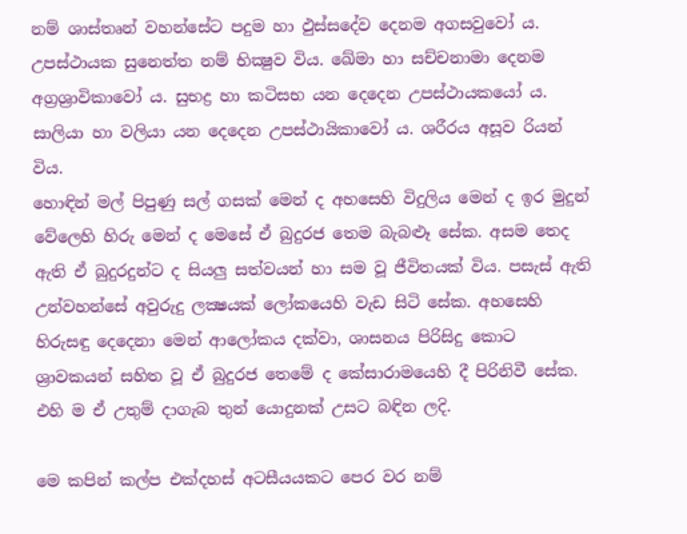නම් ශාස්තෘන් වහන්සේට පදුම හා ඵුස්සදේව දෙනම අගසවුවෝ ය. උපස්ථායක සුනෙත්ත නම් භික්‍ෂුව විය. ඛේමා හා සච්චනාමා දෙනම අග්‍රශ්‍රාවිකාවෝ ය. සුභද්‍ර හා කටිසභ යන දෙදෙන උපස්ථායකයෝ ය. සාලියා හා වලියා යන දෙදෙන උපස්ථායිකාවෝ ය. ශරීරය අසූව රියන් විය.
හොඳින් මල් පිපුණු සල් ගසක් මෙන් ද අහසෙහි විදුලිය මෙන් ද ඉර මුදුන් වේලෙහි හිරු මෙන් ද මෙසේ ඒ බුදුරජ තෙම බැබළූ සේක. අසම තෙද ඇති ඒ බුදුරදුන්ට ද සියලු සත්වයන් හා සම වූ ජීවිතයක් විය. පසැස් ඇති උන්වහන්සේ අවුරුදු ලක්‍ෂයක් ලෝකයෙහි වැඩ සිටි සේක. අහසෙහි හිරුසඳු දෙදෙනා මෙන් ආලෝකය දක්වා, ශාසනය පිරිසිදු කොට ශ්‍රාවකයන් සහිත වූ ඒ බුදුරජ තෙමේ ද කේසාරාමයෙහි දී පිරිනිවී සේක. එහි ම ඒ උතුම් දාගැබ තුන් යොදුනක් උසට බඳින ලදි.

මෙ කපින් කල්ප එක්දහස් අටසීයයකට පෙර වර නම්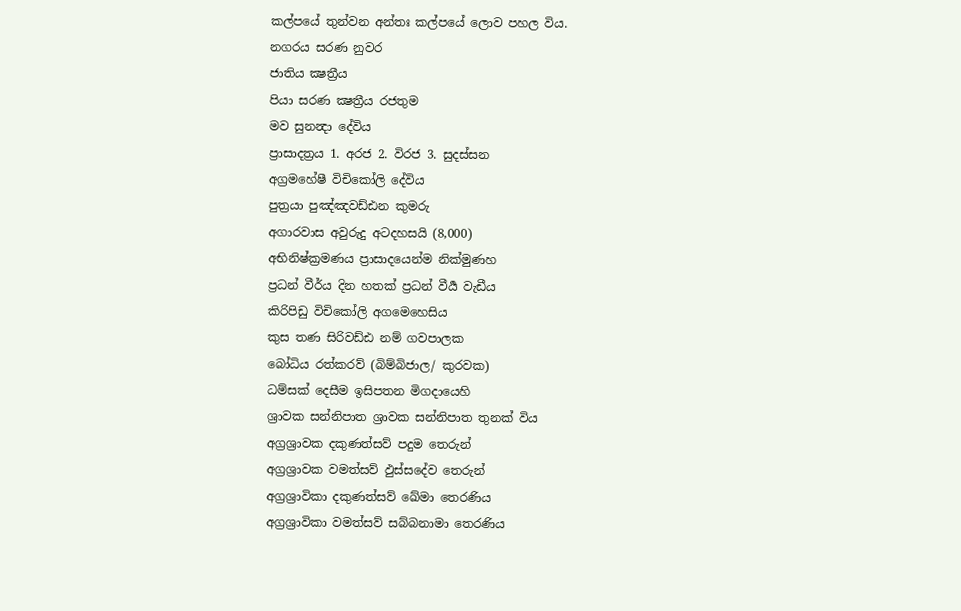කල්පයේ තුන්වන අන්තඃ කල්පයේ ලොව පහල විය.
නගරය සරණ නුවර
ජාතිය ක්‍ෂත්‍රීය
පියා සරණ ක්‍ෂත්‍රීය රජතුම
මව සුනන්‍දා දේවිය
ප්‍රාසාදත්‍රය 1. අරජ 2. විරජ 3. සුදස්සන
අග්‍රමහේෂී විචිකෝලි දේවිය
පුත්‍රයා පුඤ්ඤවඩ්ඪන කුමරු
අගාරවාස අවුරුදු අටදහසයි (8,000)
අභිනිෂ්ක්‍රමණය ප්‍රාසාදයෙන්ම නික්මුණහ
ප්‍රධන් වීර්ය දින හතක් ප්‍රධන් වීර්‍ය වැඩීය
කිරිපිඩු විචිකෝලි අගමෙහෙසිය
කුස තණ සිරිවඩ්ඪ නම් ගවපාලක
බෝධිය රත්කරව් (බිම්බිජාල/ කුරවක)
ධම්සක් දෙසීම ඉසිපතන මිගදායෙහි
ශ්‍රාවක සන්නිපාත ශ්‍රාවක සන්නිපාත තුනක් විය
අග්‍රශ්‍රාවක දකුණත්සව් පදුම තෙරුන්
අග්‍රශ්‍රාවක වමත්සව් ඵුස්සදේව තෙරුන්
අග්‍රශ්‍රාවිකා දකුණත්සව් ඛේමා තෙරණිය
අග්‍රශ්‍රාවිකා වමත්සව් සබ්බනාමා තෙරණිය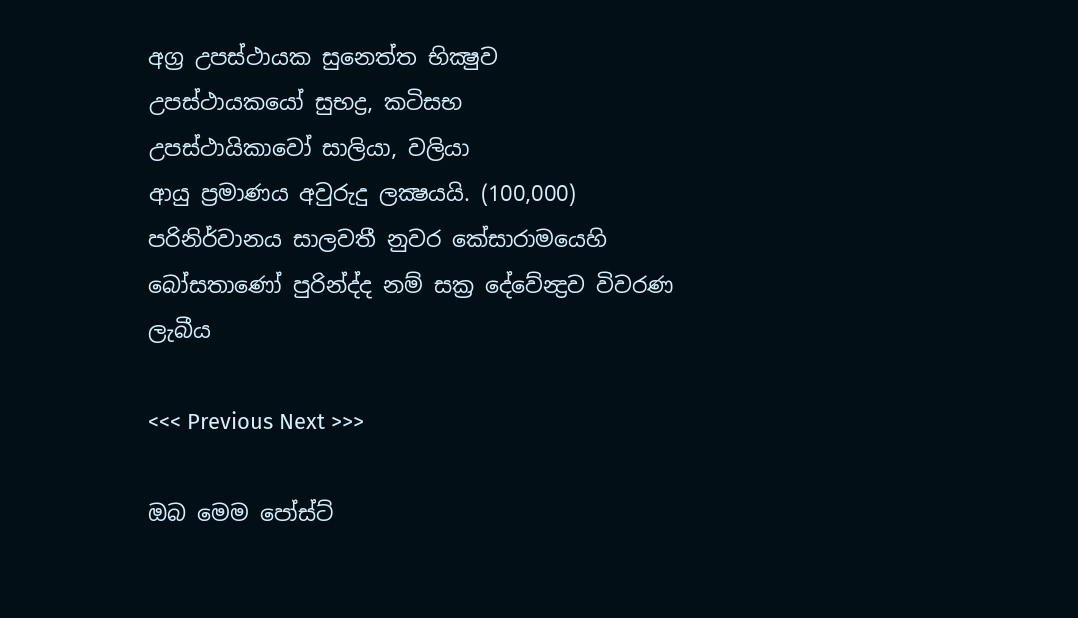අග්‍ර උපස්ථායක සුනෙත්ත භික්‍ෂුව
උපස්ථායකයෝ සුභද්‍ර, කටිසභ
උපස්ථායිකාවෝ සාලියා, වලියා
ආයු ප්‍රමාණය අවුරුදු ලක්‍ෂයයි. (100,000)
පරිනිර්වානය සාලවතී නුවර කේසාරාමයෙහි
බෝසතාණෝ පුරින්ද්ද නම් සක්‍ර දේවේන්‍ද්‍රව විවරණ ලැබීය

<<< Previous Next >>>

ඔබ මෙම පෝස්ට්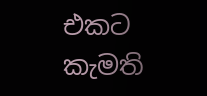එකට කැමති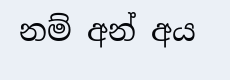නම් අන් අය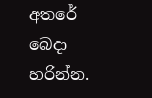අතරේ බෙදා හරින්න.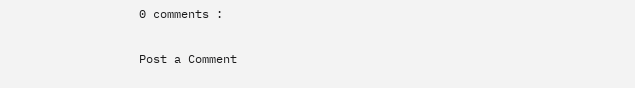0 comments :

Post a Comment